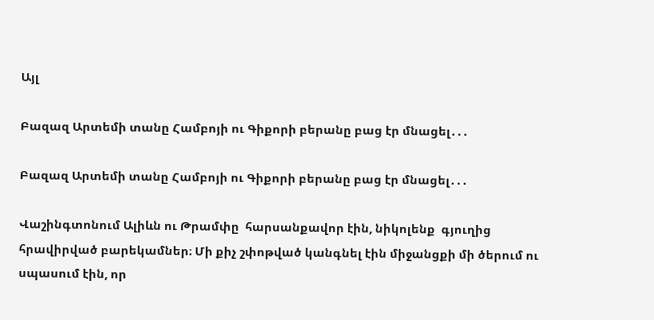Այլ

Բազազ Արտեմի տանը Համբոյի ու Գիքորի բերանը բաց էր մնացել․․․

Բազազ Արտեմի տանը Համբոյի ու Գիքորի բերանը բաց էր մնացել․․․

Վաշինգտոնում Ալիևն ու Թրամփը  հարսանքավոր էին, նիկոլենք  գյուղից հրավիրված բարեկամներ։ Մի քիչ շփոթված կանգնել էին միջանցքի մի ծերում ու սպասում էին, որ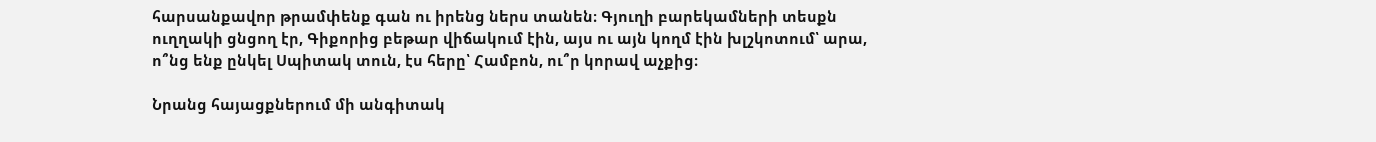հարսանքավոր թրամփենք գան ու իրենց ներս տանեն։ Գյուղի բարեկամների տեսքն ուղղակի ցնցող էր, Գիքորից բեթար վիճակում էին, այս ու այն կողմ էին խլշկոտում՝ արա, ո՞նց ենք ընկել Սպիտակ տուն, էս հերը՝ Համբոն, ու՞ր կորավ աչքից։

Նրանց հայացքներում մի անգիտակ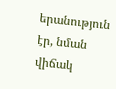երանություն էր, նման վիճակ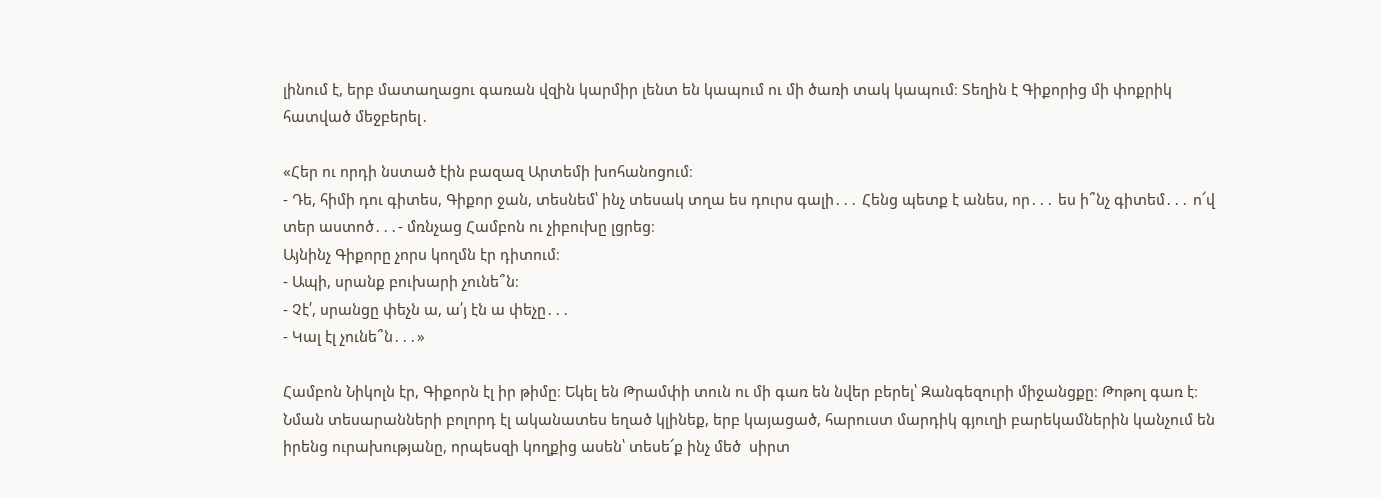լինում է, երբ մատաղացու գառան վզին կարմիր լենտ են կապում ու մի ծառի տակ կապում։ Տեղին է Գիքորից մի փոքրիկ հատված մեջբերել․

«Հեր ու որդի նստած էին բազազ Արտեմի խոհանոցում։
- Դե, հիմի դու գիտես, Գիքոր ջան, տեսնեմ՝ ինչ տեսակ տղա ես դուրս գալի․․․ Հենց պետք է անես, որ․․․ ես ի՞նչ գիտեմ․․․ ո՜վ տեր աստոծ․․․- մռնչաց Համբոն ու չիբուխը լցրեց։
Այնինչ Գիքորը չորս կողմն էր դիտում։
- Ապի, սրանք բուխարի չունե՞ն։
- Չէ՛, սրանցը փեչն ա, ա՛յ էն ա փեչը․․․
- Կալ էլ չունե՞ն․․․»

Համբոն Նիկոլն էր, Գիքորն էլ իր թիմը։ Եկել են Թրամփի տուն ու մի գառ են նվեր բերել՝ Զանգեզուրի միջանցքը։ Թոթոլ գառ է։ Նման տեսարանների բոլորդ էլ ականատես եղած կլինեք, երբ կայացած, հարուստ մարդիկ գյուղի բարեկամներին կանչում են իրենց ուրախությանը, որպեսզի կողքից ասեն՝ տեսե՜ք ինչ մեծ  սիրտ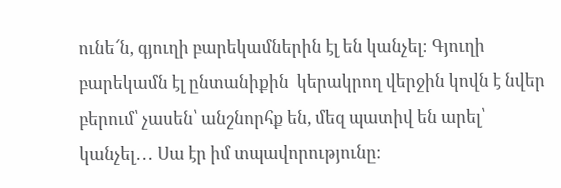ունե՜ն, գյուղի բարեկամներին էլ են կանչել։ Գյուղի բարեկամն էլ ընտանիքին  կերակրող վերջին կովն է նվեր բերում՝ չասեն՝ անշնորհք են, մեզ պատիվ են արել՝ կանչել․․․ Սա էր իմ տպավորությունը։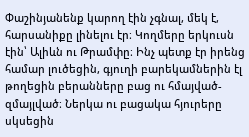Փաշինյանենք կարող էին չգնալ, մեկ է, հարսանիքը լինելու էր։ Կողմերը երկուսն էին՝ Ալիևն ու Թրամփը։ Ինչ պետք էր իրենց համար լուծեցին, գյուղի բարեկամներին էլ թողեցին բերանները բաց ու հմայված- զմայլված։ Ներկա ու բացակա հյուրերը սկսեցին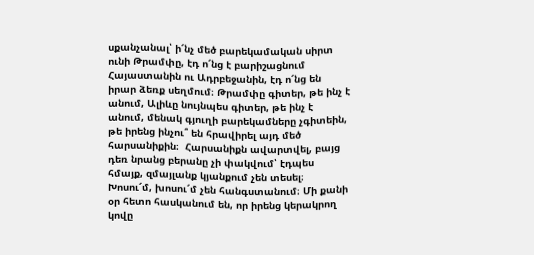սքանչանալ՝ ի՜նչ մեծ բարեկամական սիրտ ունի Թրամփը, էդ ո՜նց է բարիշացնում Հայաստանին ու Ադրբեջանին, էդ ո՜նց են իրար ձեռք սեղմում։ Թրամփը գիտեր, թե ինչ է անում, Ալիևը նույնպես գիտեր, թե ինչ է անում, մենակ գյուղի բարեկամները չգիտեին, թե իրենց ինչու՞ են հրավիրել այդ մեծ հարսանիքին։  Հարսանիքն ավարտվել, բայց դեռ նրանց բերանը չի փակվում՝ էդպես հմայք, զմայլանք կյանքում չեն տեսել։ Խոսու՜մ, խոսու՜մ չեն հանգստանում։ Մի քանի օր հետո հասկանում են, որ իրենց կերակրող կովը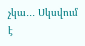չկա․․․ Սկսվում է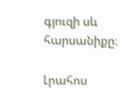գյուզի սև հարսանիքը։

Լրահոս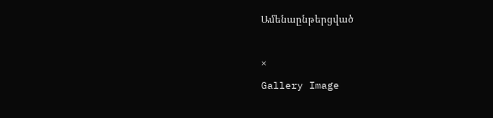Ամենաընթերցված

×
Gallery Image